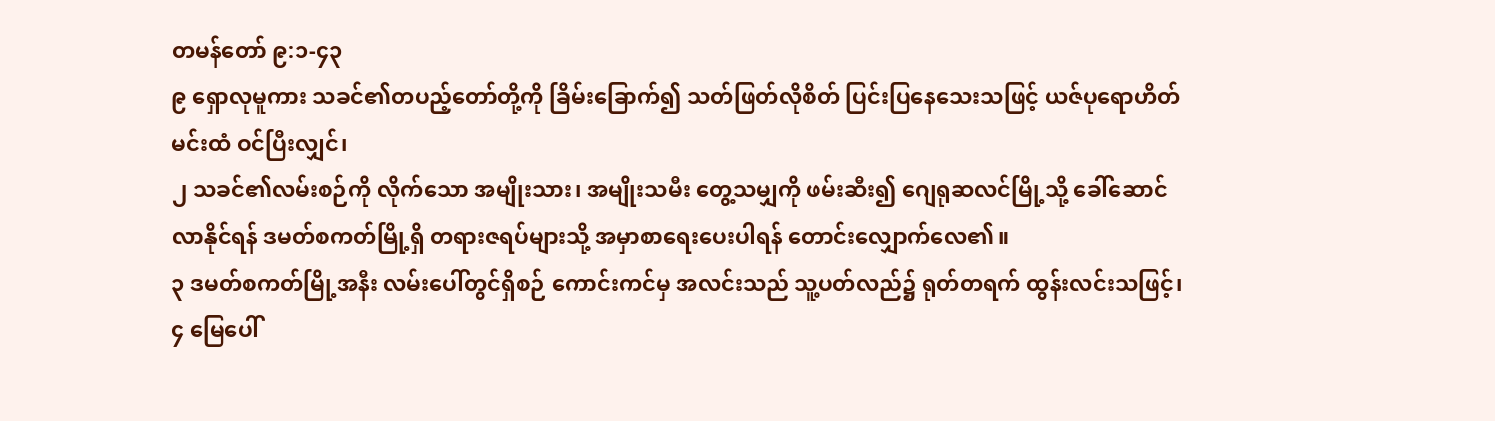တမန်တော် ၉:၁-၄၃
၉ ရှောလုမူကား သခင်၏တပည့်တော်တို့ကို ခြိမ်းခြောက်၍ သတ်ဖြတ်လိုစိတ် ပြင်းပြနေသေးသဖြင့် ယဇ်ပုရောဟိတ်မင်းထံ ဝင်ပြီးလျှင်၊
၂ သခင်၏လမ်းစဉ်ကို လိုက်သော အမျိုးသား၊ အမျိုးသမီး တွေ့သမျှကို ဖမ်းဆီး၍ ဂျေရုဆလင်မြို့သို့ ခေါ်ဆောင်လာနိုင်ရန် ဒမတ်စကတ်မြို့ရှိ တရားဇရပ်များသို့ အမှာစာရေးပေးပါရန် တောင်းလျှောက်လေ၏။
၃ ဒမတ်စကတ်မြို့အနီး လမ်းပေါ်တွင်ရှိစဉ် ကောင်းကင်မှ အလင်းသည် သူ့ပတ်လည်၌ ရုတ်တရက် ထွန်းလင်းသဖြင့်၊
၄ မြေပေါ်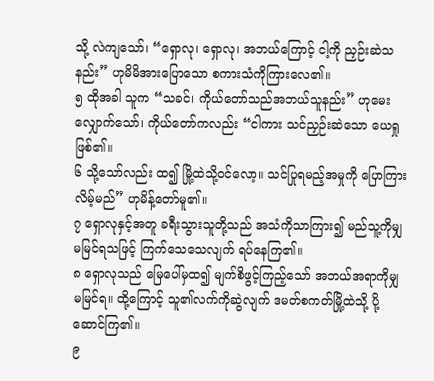သို့ လဲကျသော်၊ “ရှောလု၊ ရှောလု၊ အဘယ်ကြောင့် ငါ့ကို ညှဉ်းဆဲသနည်း” ဟုမိမိအားပြောသော စကားသံကိုကြားလေ၏။
၅ ထိုအခါ သူက “သခင်၊ ကိုယ်တော်သည်အဘယ်သူနည်း” ဟုမေးလျှောက်သော်၊ ကိုယ်တော်ကလည်း “ငါကား သင်ညှဉ်းဆဲသော ယေရှုဖြစ်၏။
၆ သို့သော်လည်း ထ၍ မြို့ထဲသို့ဝင်လော့။ သင်ပြုရမည့်အမှုကို ပြောကြားလိမ့်မည်” ဟုမိန့်တော်မူ၏။
၇ ရှောလုနှင့်အတူ ခရီးသွားသူတို့သည် အသံကိုသာကြား၍ မည်သူ့ကိုမျှ မမြင်ရသဖြင့် ကြက်သေသေလျက် ရပ်နေကြ၏။
၈ ရှောလုသည် မြေပေါ်မှထ၍ မျက်စိဖွင့်ကြည့်သော် အဘယ်အရာကိုမျှ မမြင်ရ။ ထို့ကြောင့် သူ၏လက်ကိုဆွဲလျက် ဒမတ်စကတ်မြို့ထဲသို့ ပို့ဆောင်ကြ၏။
၉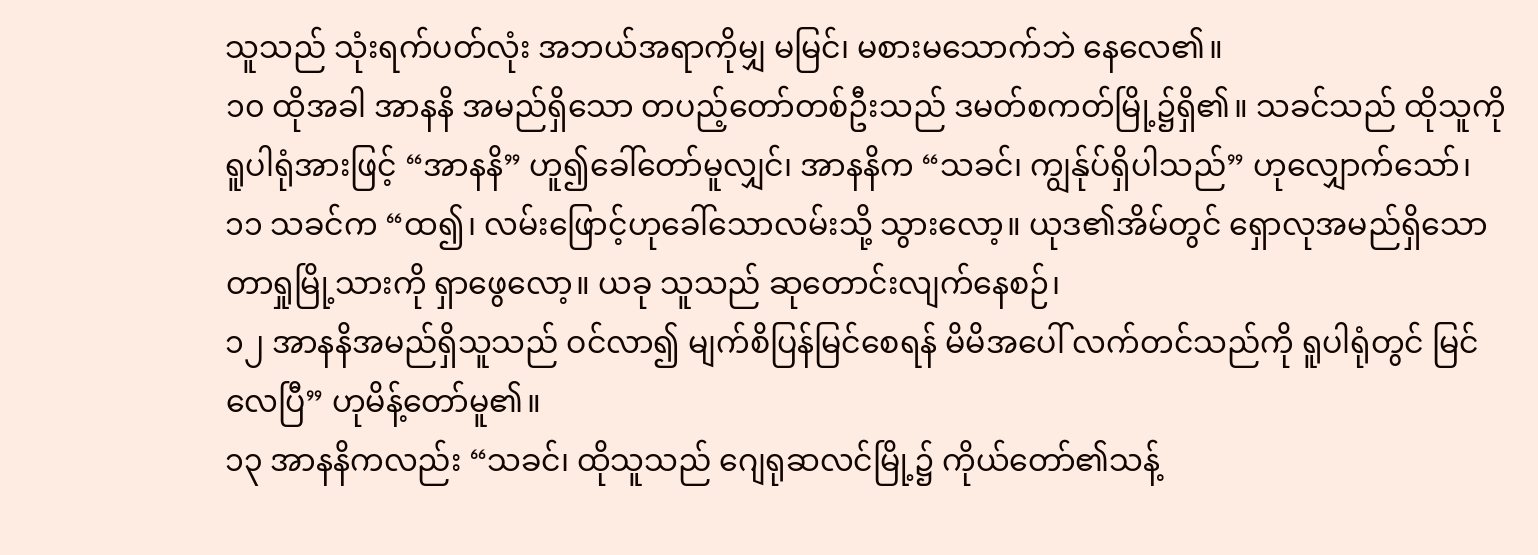သူသည် သုံးရက်ပတ်လုံး အဘယ်အရာကိုမျှ မမြင်၊ မစားမသောက်ဘဲ နေလေ၏။
၁၀ ထိုအခါ အာနနိ အမည်ရှိသော တပည့်တော်တစ်ဦးသည် ဒမတ်စကတ်မြို့၌ရှိ၏။ သခင်သည် ထိုသူကို ရူပါရုံအားဖြင့် “အာနနိ” ဟူ၍ခေါ်တော်မူလျှင်၊ အာနနိက “သခင်၊ ကျွန်ုပ်ရှိပါသည်” ဟုလျှောက်သော်၊
၁၁ သခင်က “ထ၍၊ လမ်းဖြောင့်ဟုခေါ်သောလမ်းသို့ သွားလော့။ ယုဒ၏အိမ်တွင် ရှောလုအမည်ရှိသော တာရှုမြို့သားကို ရှာဖွေလော့။ ယခု သူသည် ဆုတောင်းလျက်နေစဉ်၊
၁၂ အာနနိအမည်ရှိသူသည် ဝင်လာ၍ မျက်စိပြန်မြင်စေရန် မိမိအပေါ် လက်တင်သည်ကို ရူပါရုံတွင် မြင်လေပြီ” ဟုမိန့်တော်မူ၏။
၁၃ အာနနိကလည်း “သခင်၊ ထိုသူသည် ဂျေရုဆလင်မြို့၌ ကိုယ်တော်၏သန့်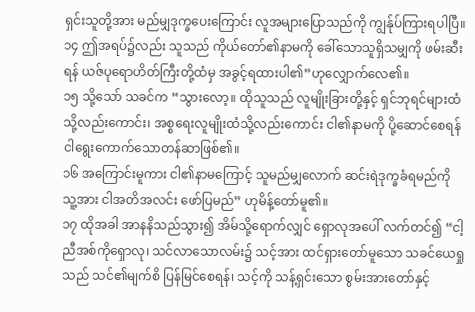ရှင်းသူတို့အား မည်မျှဒုက္ခပေးကြောင်း လူအများပြောသည်ကို ကျွန်ုပ်ကြားရပါပြီ။
၁၄ ဤအရပ်၌လည်း သူသည် ကိုယ်တော်၏နာမကို ခေါ်သောသူရှိသမျှကို ဖမ်းဆီးရန် ယဇ်ပုရောဟိတ်ကြီးတို့ထံမှ အခွင့်ရထားပါ၏”ဟုလျှောက်လေ၏။
၁၅ သို့သော် သခင်က “သွားလော့။ ထိုသူသည် လူမျိုးခြားတို့နှင့် ရှင်ဘုရင်များထံသို့လည်းကောင်း၊ အစ္စရေးလူမျိုးထံသို့လည်းကောင်း ငါ၏နာမကို ပို့ဆောင်စေရန်ငါရွေးကောက်သောတန်ဆာဖြစ်၏။
၁၆ အကြောင်းမူကား ငါ၏နာမကြောင့် သူမည်မျှလောက် ဆင်းရဲဒုက္ခခံရမည်ကို သူ့အား ငါအတိအလင်း ဖော်ပြမည်” ဟုမိန့်တော်မူ၏။
၁၇ ထိုအခါ အာနနိသည်သွား၍ အိမ်သို့ရောက်လျှင် ရှောလုအပေါ် လက်တင်၍ “ငါ့ညီအစ်ကိုရှောလု၊ သင်လာသောလမ်း၌ သင့်အား ထင်ရှားတော်မူသော သခင်ယေရှုသည် သင်၏မျက်စိ ပြန်မြင်စေရန်၊ သင့်ကို သန့်ရှင်းသော စွမ်းအားတော်နှင့်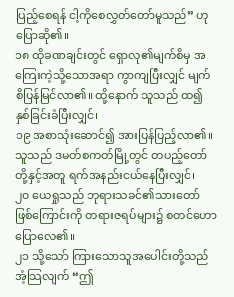ပြည့်စေရန် ငါ့ကိုစေလွှတ်တော်မူသည်” ဟုပြောဆို၏။
၁၈ ထိုခဏချင်းတွင် ရှောလု၏မျက်စိမှ အကြေးကဲ့သို့သောအရာ ကွာကျပြီးလျှင် မျက်စိပြန်မြင်လာ၏။ ထို့နောက် သူသည် ထ၍ နှစ်ခြင်းခံပြီးလျှင်၊
၁၉ အစာသုံးဆောင်၍ အားပြန်ပြည့်လာ၏။
သူသည် ဒမတ်စကတ်မြို့တွင် တပည့်တော်တို့နှင့်အတူ ရက်အနည်းငယ်နေပြီးလျှင်၊
၂၀ ယေရှုသည် ဘုရားသခင်၏သားတော်ဖြစ်ကြောင်းကို တရားဇရပ်များ၌ စတင်ဟောပြောလေ၏။
၂၁ သို့သော် ကြားသောသူအပေါင်းတို့သည် အံ့သြလျက် “ဤ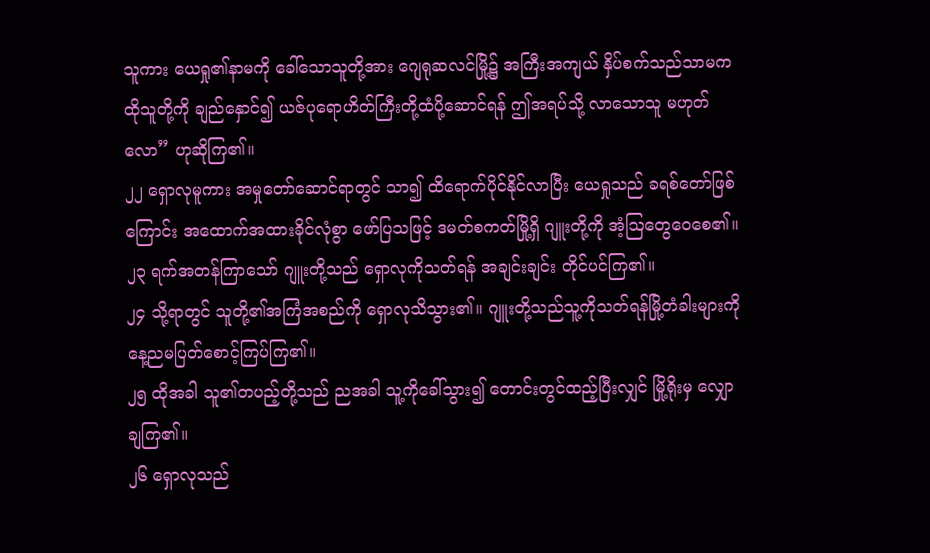သူကား ယေရှု၏နာမကို ခေါ်သောသူတို့အား ဂျေရုဆလင်မြို့၌ အကြီးအကျယ် နှိပ်စက်သည်သာမက ထိုသူတို့ကို ချည်နှောင်၍ ယဇ်ပုရောဟိတ်ကြီးတို့ထံပို့ဆောင်ရန် ဤအရပ်သို့ လာသောသူ မဟုတ်လော” ဟုဆိုကြ၏။
၂၂ ရှောလုမူကား အမှုတော်ဆောင်ရာတွင် သာ၍ ထိရောက်ပိုင်နိုင်လာပြီး ယေရှုသည် ခရစ်တော်ဖြစ်ကြောင်း အထောက်အထားခိုင်လုံစွာ ဖော်ပြသဖြင့် ဒမတ်စကတ်မြို့ရှိ ဂျူးတို့ကို အံ့သြတွေဝေစေ၏။
၂၃ ရက်အတန်ကြာသော် ဂျူးတို့သည် ရှောလုကိုသတ်ရန် အချင်းချင်း တိုင်ပင်ကြ၏။
၂၄ သို့ရာတွင် သူတို့၏အကြံအစည်ကို ရှောလုသိသွား၏။ ဂျူးတို့သည်သူ့ကိုသတ်ရန်မြို့တံခါးများကိုနေ့ညမပြတ်စောင့်ကြပ်ကြ၏။
၂၅ ထိုအခါ သူ၏တပည့်တို့သည် ညအခါ သူ့ကိုခေါ်သွား၍ တောင်းတွင်ထည့်ပြီးလျှင် မြို့ရိုးမှ လျှောချကြ၏။
၂၆ ရှောလုသည်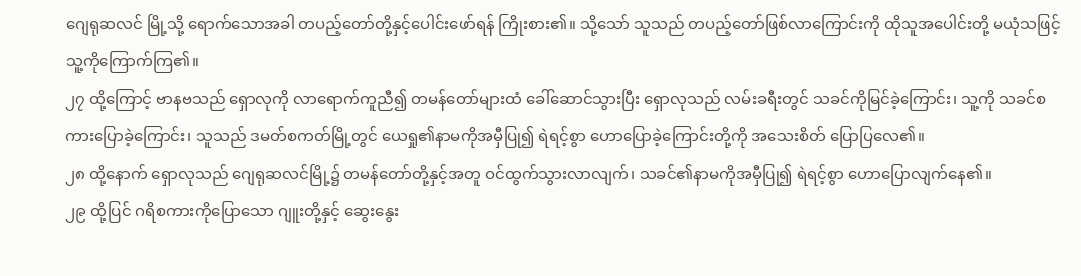ဂျေရုဆလင် မြို့သို့ ရောက်သောအခါ တပည့်တော်တို့နှင့်ပေါင်းဖော်ရန် ကြိုးစား၏။ သို့သော် သူသည် တပည့်တော်ဖြစ်လာကြောင်းကို ထိုသူအပေါင်းတို့ မယုံသဖြင့် သူ့ကိုကြောက်ကြ၏။
၂၇ ထို့ကြောင့် ဗာနဗသည် ရှောလုကို လာရောက်ကူညီ၍ တမန်တော်များထံ ခေါ်ဆောင်သွားပြီး ရှောလုသည် လမ်းခရီးတွင် သခင်ကိုမြင်ခဲ့ကြောင်း၊ သူ့ကို သခင်စကားပြောခဲ့ကြောင်း၊ သူသည် ဒမတ်စကတ်မြို့တွင် ယေရှု၏နာမကိုအမှီပြု၍ ရဲရင့်စွာ ဟောပြောခဲ့ကြောင်းတို့ကို အသေးစိတ် ပြောပြလေ၏။
၂၈ ထို့နောက် ရှောလုသည် ဂျေရုဆလင်မြို့၌ တမန်တော်တို့နှင့်အတူ ဝင်ထွက်သွားလာလျက်၊ သခင်၏နာမကိုအမှီပြု၍ ရဲရင့်စွာ ဟောပြောလျက်နေ၏။
၂၉ ထို့ပြင် ဂရိစကားကိုပြောသော ဂျူးတို့နှင့် ဆွေးနွေး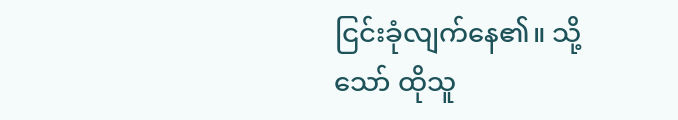ငြင်းခုံလျက်နေ၏။ သို့သော် ထိုသူ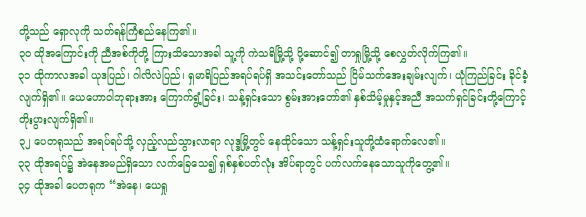တို့သည် ရှောလုကို သတ်ရန်ကြံစည်နေကြ၏။
၃၀ ထိုအကြောင်းကို ညီအစ်ကိုတို့ ကြားသိသောအခါ သူ့ကို ကဲသရိမြို့သို့ ပို့ဆောင်၍ တာရှုမြို့သို့ စေလွှတ်လိုက်ကြ၏။
၃၁ ထိုကာလအခါ ယုဒပြည်၊ ဂါလိလဲပြည်၊ ရှမာရိပြည်အရပ်ရပ်ရှိ အသင်းတော်သည် ငြိမ်သက်အေးချမ်းလျက်၊ ယုံကြည်ခြင်း ခိုင်ခံ့လျက်ရှိ၏။ ယေဟောဝါဘုရားအား ကြောက်ရွံ့ခြင်း၊ သန့်ရှင်းသော စွမ်းအားတော်၏ နှစ်သိမ့်မှုနှင့်အညီ အသက်ရှင်ခြင်းတို့ကြောင့် တိုးပွားလျက်ရှိ၏။
၃၂ ပေတရုသည် အရပ်ရပ်သို့ လှည့်လည်သွားလာရာ လုဒ္ဒမြို့တွင် နေထိုင်သော သန့်ရှင်းသူတို့ထံရောက်လေ၏။
၃၃ ထိုအရပ်၌ အဲနေအမည်ရှိသော လက်ခြေသေ၍ ရှစ်နှစ်ပတ်လုံး အိပ်ရာတွင် ပက်လက်နေသောသူကိုတွေ့၏။
၃၄ ထိုအခါ ပေတရုက “အဲနေ၊ ယေရှု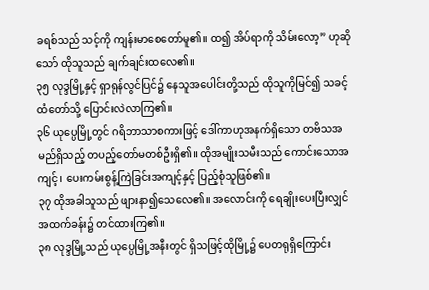ခရစ်သည် သင့်ကို ကျန်းမာစေတော်မူ၏။ ထ၍ အိပ်ရာကို သိမ်းလော့” ဟုဆိုသော် ထိုသူသည် ချက်ချင်းထလေ၏။
၃၅ လုဒ္ဒမြို့နှင့် ရှာရုန်လွင်ပြင်၌ နေသူအပေါင်းတို့သည် ထိုသူကိုမြင်၍ သခင့်ထံတော်သို့ ပြောင်းလဲလာကြ၏။
၃၆ ယုပ္ပေမြို့တွင် ဂရိဘာသာစကားဖြင့် ဒေါ်ကာဟုအနက်ရှိသော တဗိသအမည်ရှိသည့် တပည့်တော်မတစ်ဦးရှိ၏။ ထိုအမျိုးသမီးသည် ကောင်းသောအကျင့်၊ ပေးကမ်းစွန့်ကြဲခြင်းအကျင့်နှင့် ပြည့်စုံသူဖြစ်၏။
၃၇ ထိုအခါသူသည် ဖျားနာ၍သေလေ၏။ အလောင်းကို ရေချိုးပေးပြီးလျှင် အထက်ခန်း၌ တင်ထားကြ၏။
၃၈ လုဒ္ဒမြို့သည် ယုပ္ပေမြို့အနီးတွင် ရှိသဖြင့်ထိုမြို့၌ ပေတရုရှိကြောင်း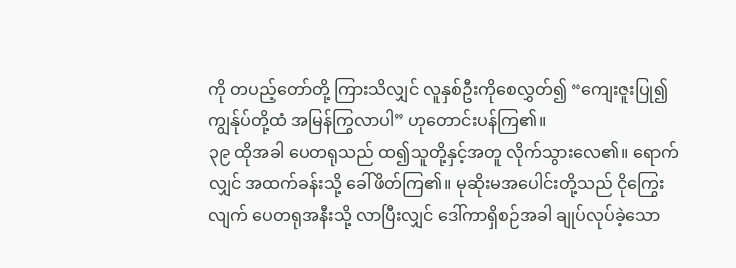ကို တပည့်တော်တို့ ကြားသိလျှင် လူနှစ်ဦးကိုစေလွှတ်၍ “ကျေးဇူးပြု၍ ကျွန်ုပ်တို့ထံ အမြန်ကြွလာပါ” ဟုတောင်းပန်ကြ၏။
၃၉ ထိုအခါ ပေတရုသည် ထ၍သူတို့နှင့်အတူ လိုက်သွားလေ၏။ ရောက်လျှင် အထက်ခန်းသို့ ခေါ်ဖိတ်ကြ၏။ မုဆိုးမအပေါင်းတို့သည် ငိုကြွေးလျက် ပေတရုအနီးသို့ လာပြီးလျှင် ဒေါ်ကာရှိစဉ်အခါ ချုပ်လုပ်ခဲ့သော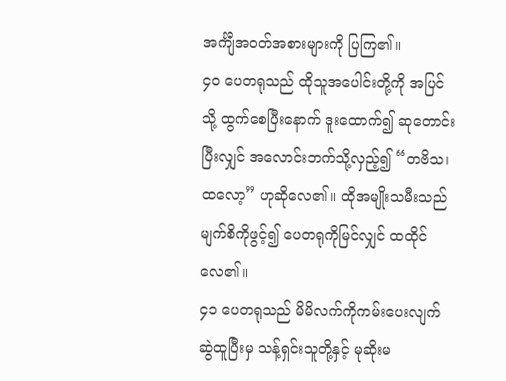အင်္ကျီအဝတ်အစားများကို ပြကြ၏။
၄၀ ပေတရုသည် ထိုသူအပေါင်းတို့ကို အပြင်သို့ ထွက်စေပြီးနောက် ဒူးထောက်၍ ဆုတောင်းပြီးလျှင် အလောင်းဘက်သို့လှည့်၍ “တဗိသ၊ ထလော့” ဟုဆိုလေ၏။ ထိုအမျိုးသမီးသည် မျက်စိကိုဖွင့်၍ ပေတရုကိုမြင်လျှင် ထထိုင်လေ၏။
၄၁ ပေတရုသည် မိမိလက်ကိုကမ်းပေးလျက် ဆွဲထူပြီးမှ သန့်ရှင်းသူတို့နှင့် မုဆိုးမ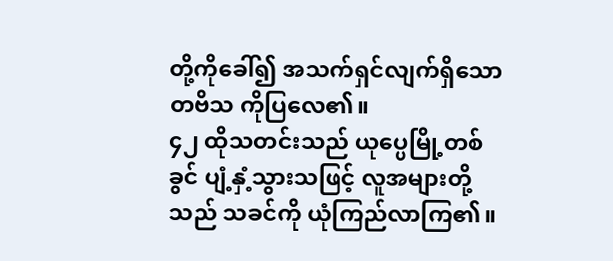တို့ကိုခေါ်၍ အသက်ရှင်လျက်ရှိသော တဗိသ ကိုပြလေ၏။
၄၂ ထိုသတင်းသည် ယုပ္ပေမြို့တစ်ခွင် ပျံ့နှံ့သွားသဖြင့် လူအများတို့သည် သခင်ကို ယုံကြည်လာကြ၏။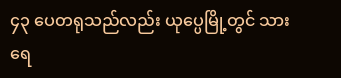၄၃ ပေတရုသည်လည်း ယုပ္ပေမြို့တွင် သားရေ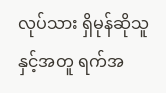လုပ်သား ရှိမုန်ဆိုသူနှင့်အတူ ရက်အ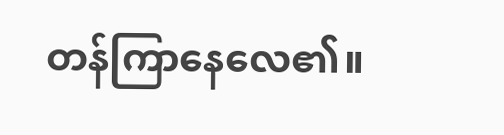တန်ကြာနေလေ၏။